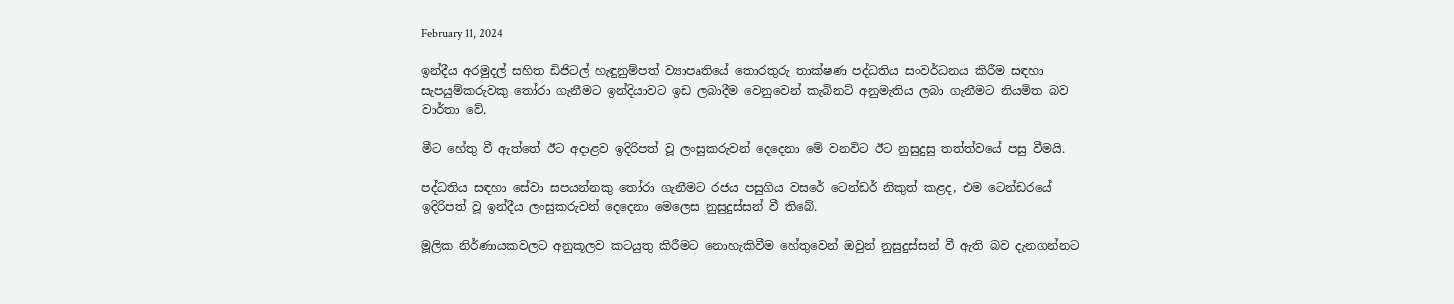February 11, 2024

ඉන්දීය අරමුදල් සහිත ඩිජිටල් හැඳුනුම්පත් ව්‍යාපෘතියේ තොරතුරු තාක්ෂණ පද්ධතිය සංවර්ධනය කිරීම සඳහා සැපයුම්කරුවකු තෝරා ගැනීමට ඉන්දියාවට ඉඩ ලබාදීම වෙනුවෙන් කැබිනට් අනුමැතිය ලබා ගැනීමට නියමිත බව වාර්තා වේ.

මීට හේතු වී ඇත්තේ ඊට අදාළව ඉදිරිපත් වූ ලංසුකරුවන් දෙදෙනා මේ වනවිට ඊට නුසුදුසු තත්ත්වයේ පසු වීමයි.

පද්ධතිය සඳහා සේවා සපයන්නකු තෝරා ගැනීමට රජය පසුගිය වසරේ ටෙන්ඩර් නිකුත් කළද, එම ටෙන්ඩරයේ ඉදිරිපත් වූ ඉන්දීය ලංසුකරුවන් දෙදෙනා මෙලෙස නුසුදුස්සන් වී තිබේ.

මූලික නිර්ණායකවලට අනුකූලව කටයුතු කිරීමට නොහැකිවීම හේතුවෙන් ඔවුන් නුසුදුස්සන් වී ඇති බව දැනගන්නට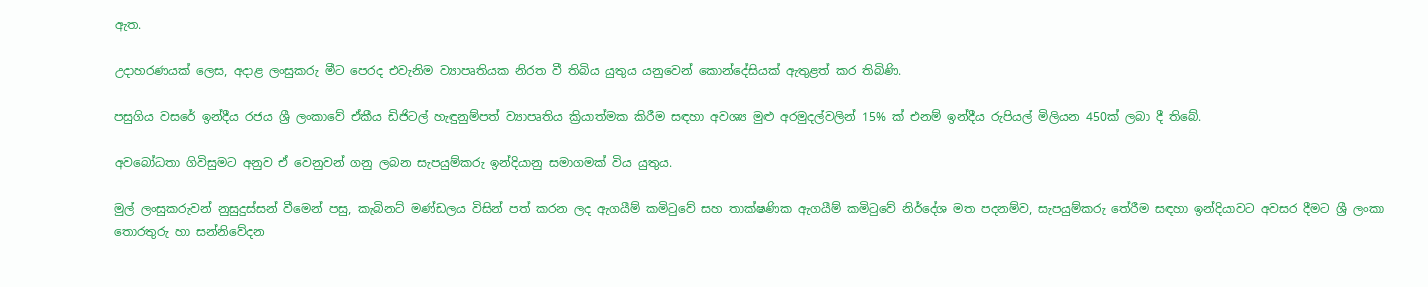ඇත.

උදාහරණයක් ලෙස, අදාළ ලංසුකරු මීට පෙරද එවැනිම ව්‍යාපෘතියක නිරත වී තිබිය යුතුය යනුවෙන් කොන්දේසියක් ඇතුළත් කර තිබිණි.

පසුගිය වසරේ ඉන්දීය රජය ශ්‍රී ලංකාවේ ඒකීය ඩිජිටල් හැඳුනුම්පත් ව්‍යාපෘතිය ක්‍රියාත්මක කිරීම සඳහා අවශ්‍ය මුළු අරමුදල්වලින් 15% ක් එනම් ඉන්දීය රුපියල් මිලියන 450ක් ලබා දී තිබේ.

අවබෝධතා ගිවිසුමට අනුව ඒ වෙනුවන් ගනු ලබන සැපයුම්කරු ඉන්දියානු සමාගමක් විය යුතුය.

මුල් ලංසුකරුවන් නුසුදුස්සන් වීමෙන් පසු, කැබිනට් මණ්ඩලය විසින් පත් කරන ලද ඇගයීම් කමිටුවේ සහ තාක්ෂණික ඇගයීම් කමිටුවේ නිර්දේශ මත පදනම්ව, සැපයුම්කරු තේරීම සඳහා ඉන්දියාවට අවසර දීමට ශ්‍රී ලංකා තොරතුරු හා සන්නිවේදන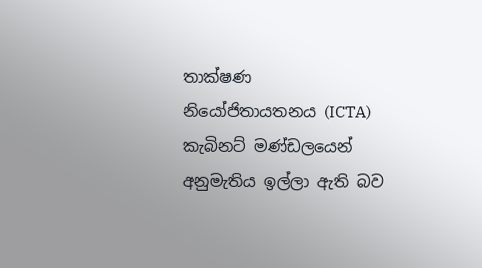තාක්ෂණ නියෝජිතායතනය (ICTA) කැබිනට් මණ්ඩලයෙන් අනුමැතිය ඉල්ලා ඇති බව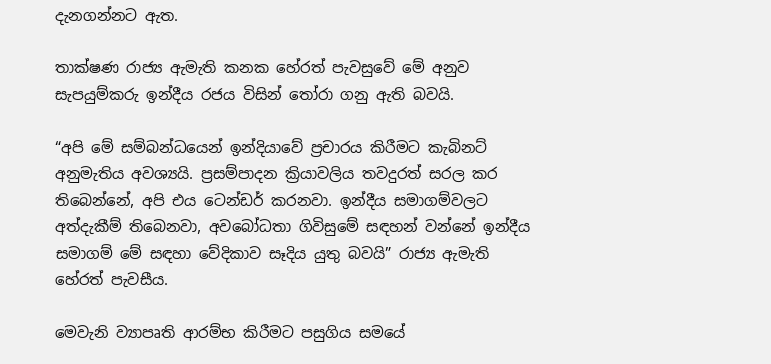දැනගන්නට ඇත.

තාක්ෂණ රාජ්‍ය ඇමැති කනක හේරත් පැවසුවේ මේ අනුව සැපයුම්කරු ඉන්දීය රජය විසින් තෝරා ගනු ඇති බවයි.

“අපි මේ සම්බන්ධයෙන් ඉන්දියාවේ ප්‍රචාරය කිරීමට කැබිනට් අනුමැතිය අවශ්‍යයි. ප්‍රසම්පාදන ක්‍රියාවලිය තවදුරත් සරල කර තිබෙන්නේ, අපි එය ටෙන්ඩර් කරනවා. ඉන්දීය සමාගම්වලට අත්දැකීම් තිබෙනවා, අවබෝධතා ගිවිසුමේ සඳහන් වන්නේ ඉන්දීය සමාගම් මේ සඳහා වේදිකාව සෑදිය යුතු බවයි” රාජ්‍ය ඇමැති හේරත් පැවසීය.

මෙවැනි ව්‍යාපෘති ආරම්භ කිරීමට පසුගිය සමයේ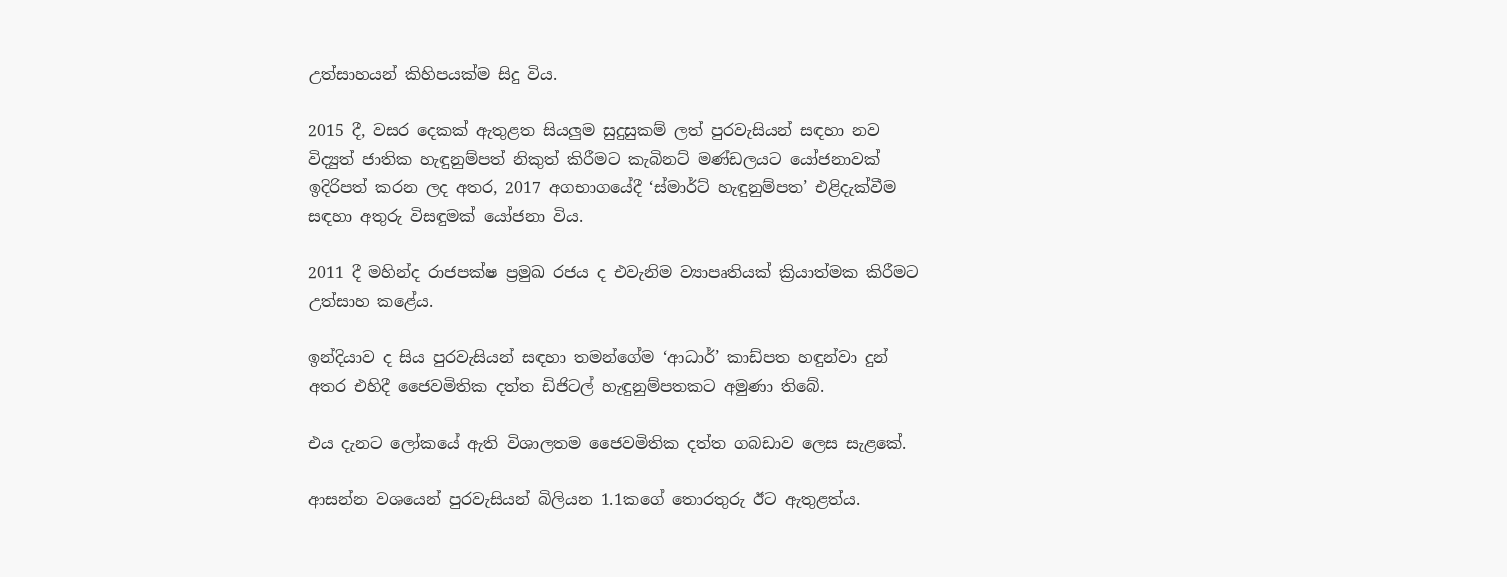උත්සාහයන් කිහිපයක්ම සිදු විය.

2015 දී, වසර දෙකක් ඇතුළත සියලුම සුදුසුකම් ලත් පුරවැසියන් සඳහා නව විද්‍යුත් ජාතික හැඳුනුම්පත් නිකුත් කිරීමට කැබිනට් මණ්ඩලයට යෝජනාවක් ඉදිරිපත් කරන ලද අතර, 2017 අගභාගයේදී ‘ස්මාර්ට් හැඳුනුම්පත’ එළිදැක්වීම සඳහා අතුරු විසඳුමක් යෝජනා විය.

2011 දී මහින්ද රාජපක්ෂ ප්‍රමුඛ රජය ද එවැනිම ව්‍යාපෘතියක් ක්‍රියාත්මක කිරීමට උත්සාහ කළේය.

ඉන්දියාව ද සිය පුරවැසියන් සඳහා තමන්ගේම ‘ආධාර්’ කාඩ්පත හඳුන්වා දුන් අතර එහිදී ජෛවමිතික දත්ත ඩිජිටල් හැඳුනුම්පතකට අමුණා තිබේ.

එය දැනට ලෝකයේ ඇති විශාලතම ජෛවමිතික දත්ත ගබඩාව ලෙස සැළකේ.

ආසන්න වශයෙන් පුරවැසියන් බිලියන 1.1කගේ තොරතුරු ඊට ඇතුළත්ය.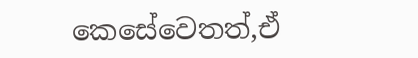කෙසේවෙතත්,ඒ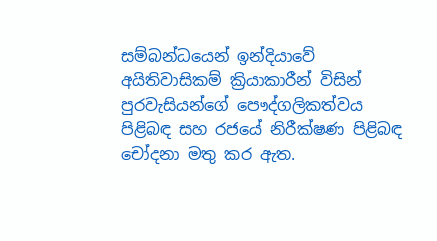සම්බන්ධයෙන් ඉන්දියාවේ අයිතිවාසිකම් ක්‍රියාකාරීන් විසින් පුරවැසියන්ගේ පෞද්ගලිකත්වය පිළිබඳ සහ රජයේ නිරීක්ෂණ පිළිබඳ චෝදනා මතු කර ඇත.